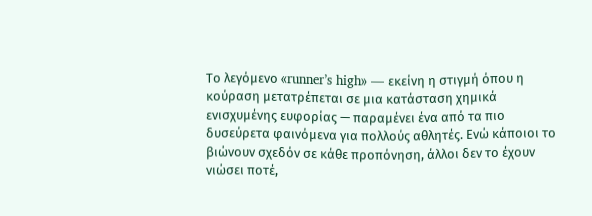Το λεγόμενο «runner’s high» — εκείνη η στιγμή όπου η κούραση μετατρέπεται σε μια κατάσταση χημικά ενισχυμένης ευφορίας — παραμένει ένα από τα πιο δυσεύρετα φαινόμενα για πολλούς αθλητές. Ενώ κάποιοι το βιώνουν σχεδόν σε κάθε προπόνηση, άλλοι δεν το έχουν νιώσει ποτέ,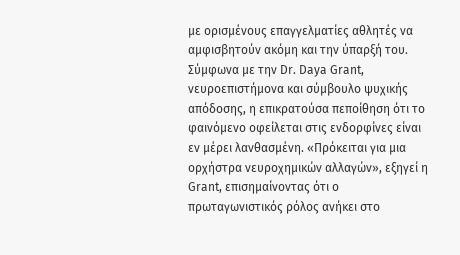με ορισμένους επαγγελματίες αθλητές να αμφισβητούν ακόμη και την ύπαρξή του.
Σύμφωνα με την Dr. Daya Grant, νευροεπιστήμονα και σύμβουλο ψυχικής απόδοσης, η επικρατούσα πεποίθηση ότι το φαινόμενο οφείλεται στις ενδορφίνες είναι εν μέρει λανθασμένη. «Πρόκειται για μια ορχήστρα νευροχημικών αλλαγών», εξηγεί η Grant, επισημαίνοντας ότι ο πρωταγωνιστικός ρόλος ανήκει στο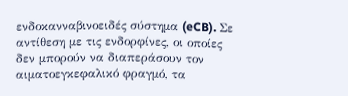ενδοκανναβινοειδές σύστημα (eCB). Σε αντίθεση με τις ενδορφίνες, οι οποίες δεν μπορούν να διαπεράσουν τον αιματοεγκεφαλικό φραγμό, τα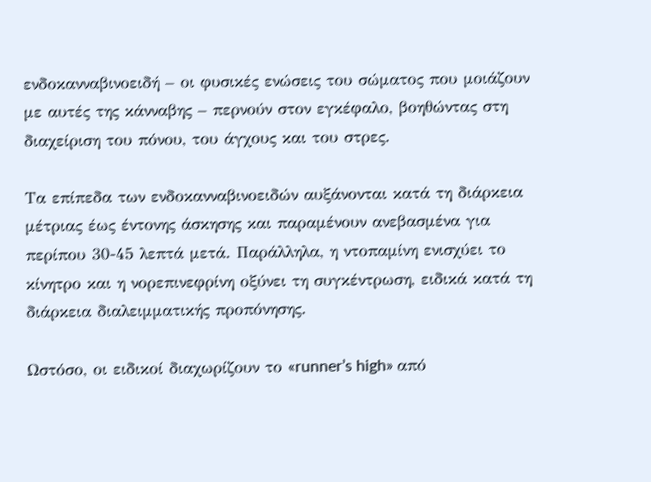ενδοκανναβινοειδή – οι φυσικές ενώσεις του σώματος που μοιάζουν με αυτές της κάνναβης – περνούν στον εγκέφαλο, βοηθώντας στη διαχείριση του πόνου, του άγχους και του στρες.

Τα επίπεδα των ενδοκανναβινοειδών αυξάνονται κατά τη διάρκεια μέτριας έως έντονης άσκησης και παραμένουν ανεβασμένα για περίπου 30-45 λεπτά μετά. Παράλληλα, η ντοπαμίνη ενισχύει το κίνητρο και η νορεπινεφρίνη οξύνει τη συγκέντρωση, ειδικά κατά τη διάρκεια διαλειμματικής προπόνησης.

Ωστόσο, οι ειδικοί διαχωρίζουν το «runner’s high» από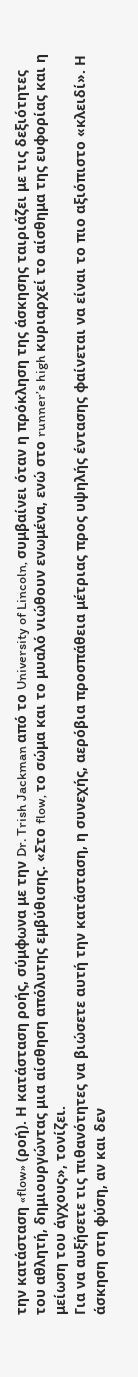την κατάσταση «flow» (ροή). Η κατάσταση ροής, σύμφωνα με την Dr. Trish Jackman από το University of Lincoln, συμβαίνει όταν η πρόκληση της άσκησης ταιριάζει με τις δεξιότητες του αθλητή, δημιουργώντας μια αίσθηση απόλυτης εμβύθισης. «Στο flow, το σώμα και το μυαλό νιώθουν ενωμένα, ενώ στο runner’s high κυριαρχεί το αίσθημα της ευφορίας και η μείωση του άγχους», τονίζει.
Για να αυξήσετε τις πιθανότητες να βιώσετε αυτή την κατάσταση, η συνεχής, αερόβια προσπάθεια μέτριας προς υψηλής έντασης φαίνεται να είναι το πιο αξιόπιστο «κλειδί». Η άσκηση στη φύση, αν και δεν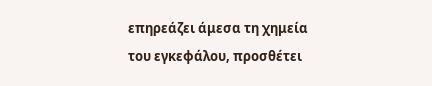επηρεάζει άμεσα τη χημεία του εγκεφάλου, προσθέτει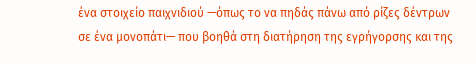ένα στοιχείο παιχνιδιού —όπως το να πηδάς πάνω από ρίζες δέντρων σε ένα μονοπάτι— που βοηθά στη διατήρηση της εγρήγορσης και της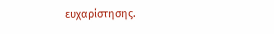ευχαρίστησης.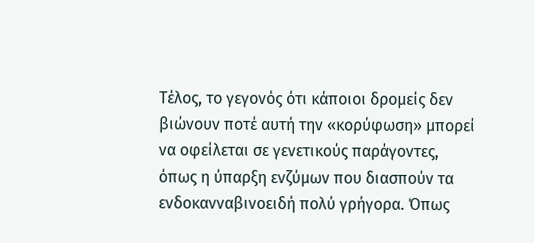Τέλος, το γεγονός ότι κάποιοι δρομείς δεν βιώνουν ποτέ αυτή την «κορύφωση» μπορεί να οφείλεται σε γενετικούς παράγοντες, όπως η ύπαρξη ενζύμων που διασπούν τα ενδοκανναβινοειδή πολύ γρήγορα. Όπως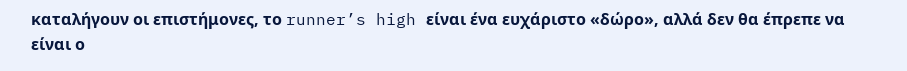καταλήγουν οι επιστήμονες, το runner’s high είναι ένα ευχάριστο «δώρο», αλλά δεν θα έπρεπε να είναι ο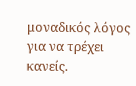μοναδικός λόγος για να τρέχει κανείς.